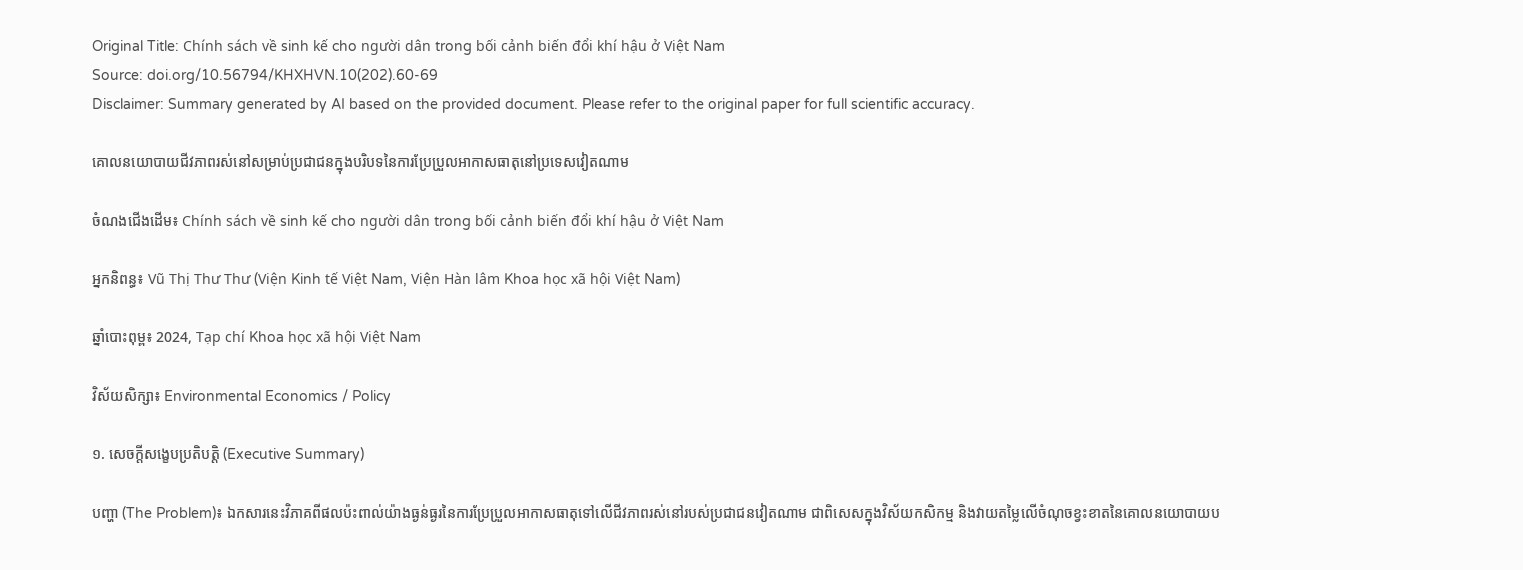Original Title: Chính sách về sinh kế cho người dân trong bối cảnh biến đổi khí hậu ở Việt Nam
Source: doi.org/10.56794/KHXHVN.10(202).60-69
Disclaimer: Summary generated by AI based on the provided document. Please refer to the original paper for full scientific accuracy.

គោលនយោបាយជីវភាពរស់នៅសម្រាប់ប្រជាជនក្នុងបរិបទនៃការប្រែប្រួលអាកាសធាតុនៅប្រទេសវៀតណាម

ចំណងជើងដើម៖ Chính sách về sinh kế cho người dân trong bối cảnh biến đổi khí hậu ở Việt Nam

អ្នកនិពន្ធ៖ Vũ Thị Thư Thư (Viện Kinh tế Việt Nam, Viện Hàn lâm Khoa học xã hội Việt Nam)

ឆ្នាំបោះពុម្ព៖ 2024, Tạp chí Khoa học xã hội Việt Nam

វិស័យសិក្សា៖ Environmental Economics / Policy

១. សេចក្តីសង្ខេបប្រតិបត្តិ (Executive Summary)

បញ្ហា (The Problem)៖ ឯកសារនេះវិភាគពីផលប៉ះពាល់យ៉ាងធ្ងន់ធ្ងរនៃការប្រែប្រួលអាកាសធាតុទៅលើជីវភាពរស់នៅរបស់ប្រជាជនវៀតណាម ជាពិសេសក្នុងវិស័យកសិកម្ម និងវាយតម្លៃលើចំណុចខ្វះខាតនៃគោលនយោបាយប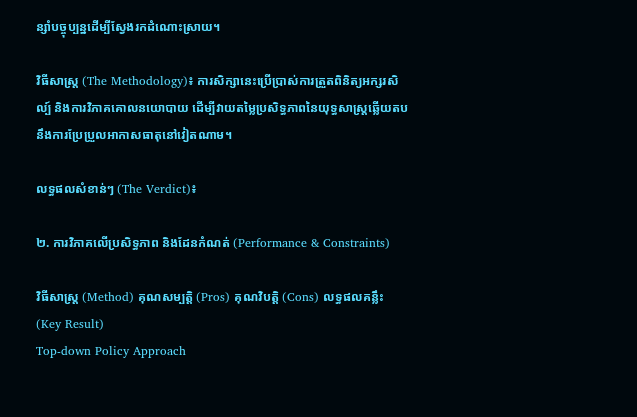ន្សាំបច្ចុប្បន្នដើម្បីស្វែងរកដំណោះស្រាយ។

វិធីសាស្ត្រ (The Methodology)៖ ការសិក្សានេះប្រើប្រាស់ការត្រួតពិនិត្យអក្សរសិល្ប៍ និងការវិភាគគោលនយោបាយ ដើម្បីវាយតម្លៃប្រសិទ្ធភាពនៃយុទ្ធសាស្ត្រឆ្លើយតបនឹងការប្រែប្រួលអាកាសធាតុនៅវៀតណាម។

លទ្ធផលសំខាន់ៗ (The Verdict)៖

២. ការវិភាគលើប្រសិទ្ធភាព និងដែនកំណត់ (Performance & Constraints)

វិធីសាស្ត្រ (Method) គុណសម្បត្តិ (Pros) គុណវិបត្តិ (Cons) លទ្ធផលគន្លឹះ (Key Result)
Top-down Policy Approach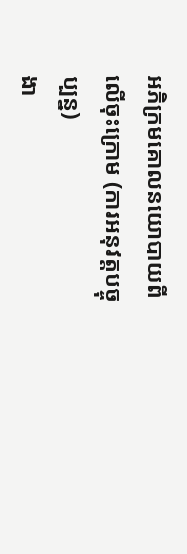អភិក្រមគោលនយោបាយពីលើចុះក្រោម (ការអនុវត្តបច្ចុប្បន្ន)
ងា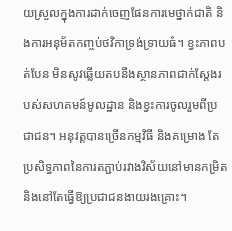យស្រួលក្នុងការដាក់ចេញផែនការមេថ្នាក់ជាតិ និងការអនុម័តកញ្ចប់ថវិកាទ្រង់ទ្រាយធំ។ ខ្វះភាពបត់បែន មិនសូវឆ្លើយតបនឹងស្ថានភាពជាក់ស្តែងរបស់សហគមន៍មូលដ្ឋាន និងខ្វះការចូលរួមពីប្រជាជន។ អនុវត្តបានច្រើនកម្មវិធី និងគម្រោង តែប្រសិទ្ធភាពនៃការតភ្ជាប់រវាងវិស័យនៅមានកម្រិត និងនៅតែធ្វើឱ្យប្រជាជនងាយរងគ្រោះ។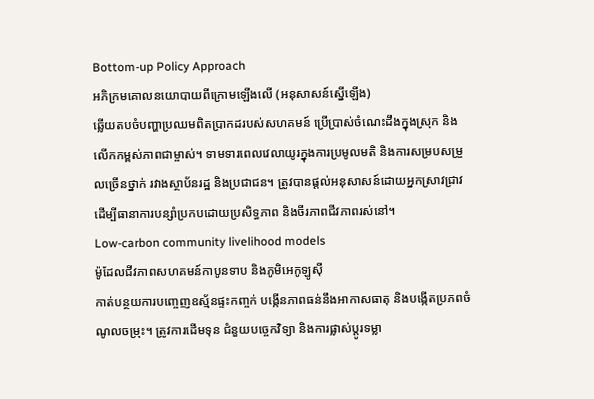Bottom-up Policy Approach
អភិក្រមគោលនយោបាយពីក្រោមឡើងលើ (អនុសាសន៍ស្នើឡើង)
ឆ្លើយតបចំបញ្ហាប្រឈមពិតប្រាកដរបស់សហគមន៍ ប្រើប្រាស់ចំណេះដឹងក្នុងស្រុក និងលើកកម្ពស់ភាពជាម្ចាស់។ ទាមទារពេលវេលាយូរក្នុងការប្រមូលមតិ និងការសម្របសម្រួលច្រើនថ្នាក់ រវាងស្ថាប័នរដ្ឋ និងប្រជាជន។ ត្រូវបានផ្តល់អនុសាសន៍ដោយអ្នកស្រាវជ្រាវ ដើម្បីធានាការបន្សាំប្រកបដោយប្រសិទ្ធភាព និងចីរភាពជីវភាពរស់នៅ។
Low-carbon community livelihood models
ម៉ូដែលជីវភាពសហគមន៍កាបូនទាប និងភូមិអេកូឡូស៊ី
កាត់បន្ថយការបញ្ចេញឧស្ម័នផ្ទះកញ្ចក់ បង្កើនភាពធន់នឹងអាកាសធាតុ និងបង្កើតប្រភពចំណូលចម្រុះ។ ត្រូវការដើមទុន ជំនួយបច្ចេកវិទ្យា និងការផ្លាស់ប្តូរទម្លា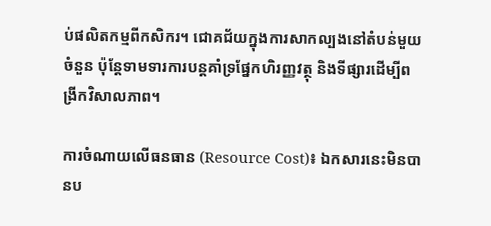ប់ផលិតកម្មពីកសិករ។ ជោគជ័យក្នុងការសាកល្បងនៅតំបន់មួយចំនួន ប៉ុន្តែទាមទារការបន្តគាំទ្រផ្នែកហិរញ្ញវត្ថុ និងទីផ្សារដើម្បីពង្រីកវិសាលភាព។

ការចំណាយលើធនធាន (Resource Cost)៖ ឯកសារនេះមិនបានប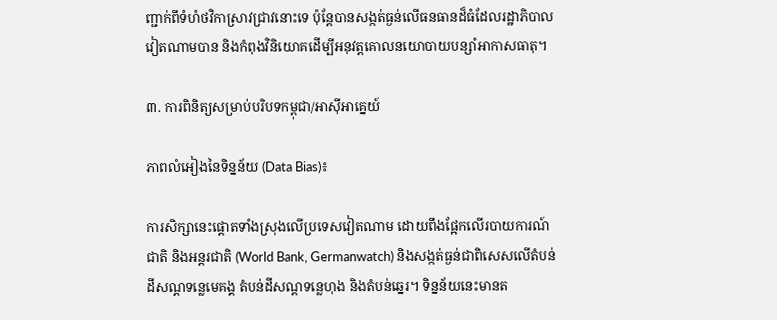ញ្ជាក់ពីទំហំថវិកាស្រាវជ្រាវនោះទេ ប៉ុន្តែបានសង្កត់ធ្ងន់លើធនធានដ៏ធំដែលរដ្ឋាភិបាលវៀតណាមបាន និងកំពុងវិនិយោគដើម្បីអនុវត្តគោលនយោបាយបន្សាំអាកាសធាតុ។

៣. ការពិនិត្យសម្រាប់បរិបទកម្ពុជា/អាស៊ីអាគ្នេយ៍

ភាពលំអៀងនៃទិន្នន័យ (Data Bias)៖

ការសិក្សានេះផ្តោតទាំងស្រុងលើប្រទេសវៀតណាម ដោយពឹងផ្អែកលើរបាយការណ៍ជាតិ និងអន្តរជាតិ (World Bank, Germanwatch) និងសង្កត់ធ្ងន់ជាពិសេសលើតំបន់ដីសណ្ដទន្លេមេគង្គ តំបន់ដីសណ្ដទន្លេហុង និងតំបន់ឆ្នេរ។ ទិន្នន័យនេះមានត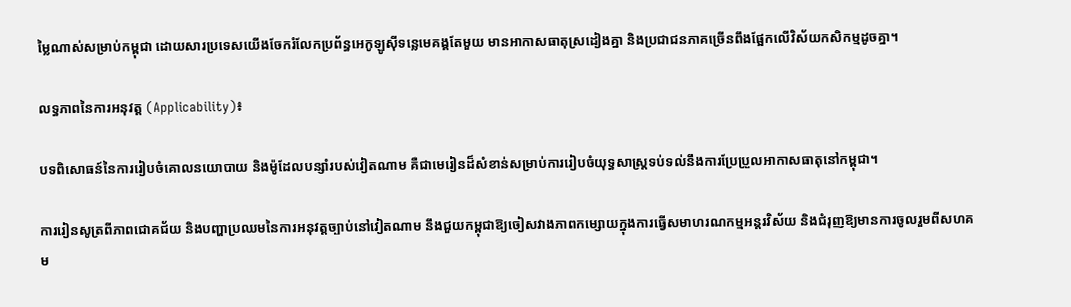ម្លៃណាស់សម្រាប់កម្ពុជា ដោយសារប្រទេសយើងចែករំលែកប្រព័ន្ធអេកូឡូស៊ីទន្លេមេគង្គតែមួយ មានអាកាសធាតុស្រដៀងគ្នា និងប្រជាជនភាគច្រើនពឹងផ្អែកលើវិស័យកសិកម្មដូចគ្នា។

លទ្ធភាពនៃការអនុវត្ត (Applicability)៖

បទពិសោធន៍នៃការរៀបចំគោលនយោបាយ និងម៉ូដែលបន្សាំរបស់វៀតណាម គឺជាមេរៀនដ៏សំខាន់សម្រាប់ការរៀបចំយុទ្ធសាស្ត្រទប់ទល់នឹងការប្រែប្រួលអាកាសធាតុនៅកម្ពុជា។

ការរៀនសូត្រពីភាពជោគជ័យ និងបញ្ហាប្រឈមនៃការអនុវត្តច្បាប់នៅវៀតណាម នឹងជួយកម្ពុជាឱ្យចៀសវាងភាពកម្សោយក្នុងការធ្វើសមាហរណកម្មអន្តរវិស័យ និងជំរុញឱ្យមានការចូលរួមពីសហគម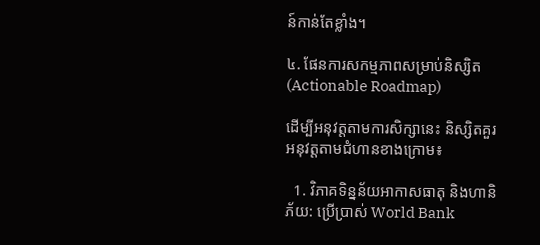ន៍កាន់តែខ្លាំង។

៤. ផែនការសកម្មភាពសម្រាប់និស្សិត (Actionable Roadmap)

ដើម្បីអនុវត្តតាមការសិក្សានេះ និស្សិតគួរអនុវត្តតាមជំហានខាងក្រោម៖

  1. វិភាគទិន្នន័យអាកាសធាតុ និងហានិភ័យ: ប្រើប្រាស់ World Bank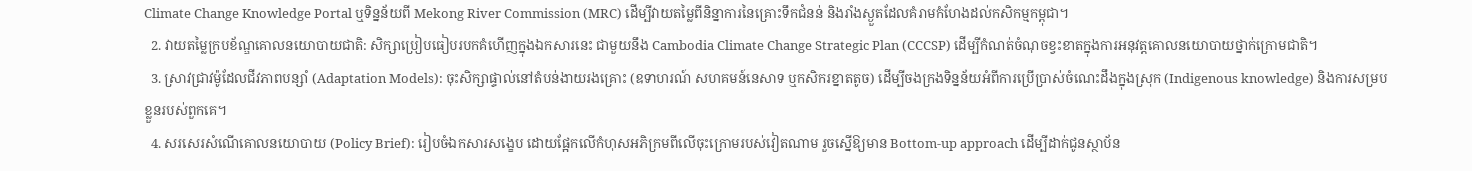Climate Change Knowledge Portal ឬទិន្នន័យពី Mekong River Commission (MRC) ដើម្បីវាយតម្លៃពីនិន្នាការនៃគ្រោះទឹកជំនន់ និងរាំងស្ងួតដែលគំរាមកំហែងដល់កសិកម្មកម្ពុជា។
  2. វាយតម្លៃក្របខ័ណ្ឌគោលនយោបាយជាតិ: សិក្សាប្រៀបធៀបរបកគំហើញក្នុងឯកសារនេះ ជាមួយនឹង Cambodia Climate Change Strategic Plan (CCCSP) ដើម្បីកំណត់ចំណុចខ្វះខាតក្នុងការអនុវត្តគោលនយោបាយថ្នាក់ក្រោមជាតិ។
  3. ស្រាវជ្រាវម៉ូដែលជីវភាពបន្សាំ (Adaptation Models): ចុះសិក្សាផ្ទាល់នៅតំបន់ងាយរងគ្រោះ (ឧទាហរណ៍ សហគមន៍នេសាទ ឬកសិករខ្នាតតូច) ដើម្បីចងក្រងទិន្នន័យអំពីការប្រើប្រាស់ចំណេះដឹងក្នុងស្រុក (Indigenous knowledge) និងការសម្របខ្លួនរបស់ពួកគេ។
  4. សរសេរសំណើគោលនយោបាយ (Policy Brief): រៀបចំឯកសារសង្ខេប ដោយផ្អែកលើកំហុសអភិក្រមពីលើចុះក្រោមរបស់វៀតណាម រួចស្នើឱ្យមាន Bottom-up approach ដើម្បីដាក់ជូនស្ថាប័ន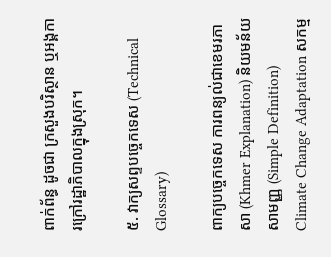ពាក់ព័ន្ធ ដូចជា ក្រសួងបរិស្ថាន ឬអង្គការក្រៅរដ្ឋាភិបាលក្នុងស្រុក។

៥. វាក្យសព្ទបច្ចេកទេស (Technical Glossary)

ពាក្យបច្ចេកទេស ការពន្យល់ជាខេមរភាសា (Khmer Explanation) និយមន័យសាមញ្ញ (Simple Definition)
Climate Change Adaptation សកម្ម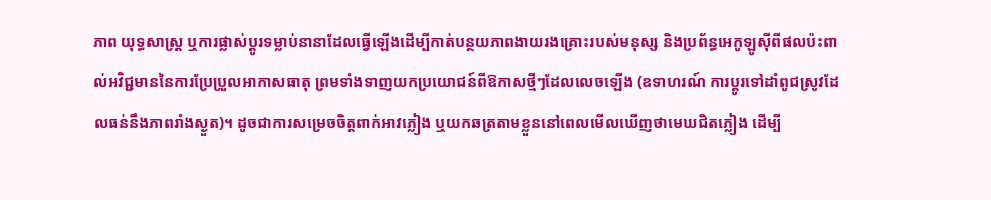ភាព យុទ្ធសាស្ត្រ ឬការផ្លាស់ប្តូរទម្លាប់នានាដែលធ្វើឡើងដើម្បីកាត់បន្ថយភាពងាយរងគ្រោះរបស់មនុស្ស និងប្រព័ន្ធអេកូឡូស៊ីពីផលប៉ះពាល់អវិជ្ជមាននៃការប្រែប្រួលអាកាសធាតុ ព្រមទាំងទាញយកប្រយោជន៍ពីឱកាសថ្មីៗដែលលេចឡើង (ឧទាហរណ៍ ការប្តូរទៅដាំពូជស្រូវដែលធន់នឹងភាពរាំងស្ងួត)។ ដូចជាការសម្រេចចិត្តពាក់អាវភ្លៀង ឬយកឆត្រតាមខ្លួននៅពេលមើលឃើញថាមេឃជិតភ្លៀង ដើម្បី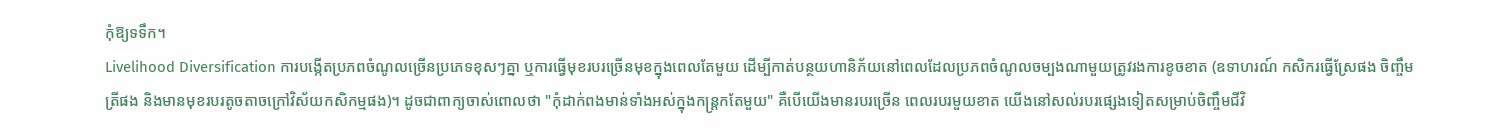កុំឱ្យទទឹក។
Livelihood Diversification ការបង្កើតប្រភពចំណូលច្រើនប្រភេទខុសៗគ្នា ឬការធ្វើមុខរបរច្រើនមុខក្នុងពេលតែមួយ ដើម្បីកាត់បន្ថយហានិភ័យនៅពេលដែលប្រភពចំណូលចម្បងណាមួយត្រូវរងការខូចខាត (ឧទាហរណ៍ កសិករធ្វើស្រែផង ចិញ្ចឹមត្រីផង និងមានមុខរបរតូចតាចក្រៅវិស័យកសិកម្មផង)។ ដូចជាពាក្យចាស់ពោលថា "កុំដាក់ពងមាន់ទាំងអស់ក្នុងកន្ត្រកតែមួយ" គឺបើយើងមានរបរច្រើន ពេលរបរមួយខាត យើងនៅសល់របរផ្សេងទៀតសម្រាប់ចិញ្ចឹមជីវិ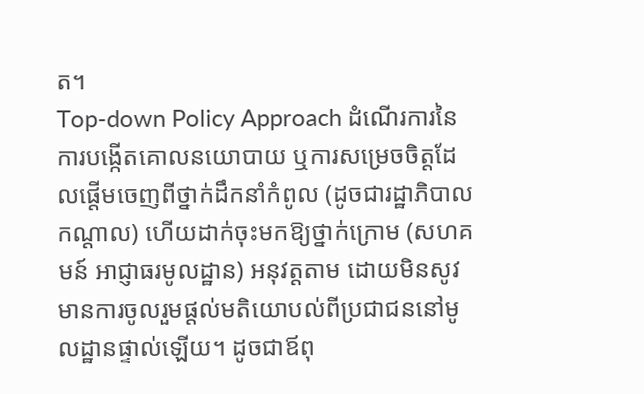ត។
Top-down Policy Approach ដំណើរការនៃការបង្កើតគោលនយោបាយ ឬការសម្រេចចិត្តដែលផ្តើមចេញពីថ្នាក់ដឹកនាំកំពូល (ដូចជារដ្ឋាភិបាលកណ្តាល) ហើយដាក់ចុះមកឱ្យថ្នាក់ក្រោម (សហគមន៍ អាជ្ញាធរមូលដ្ឋាន) អនុវត្តតាម ដោយមិនសូវមានការចូលរួមផ្តល់មតិយោបល់ពីប្រជាជននៅមូលដ្ឋានផ្ទាល់ឡើយ។ ដូចជាឪពុ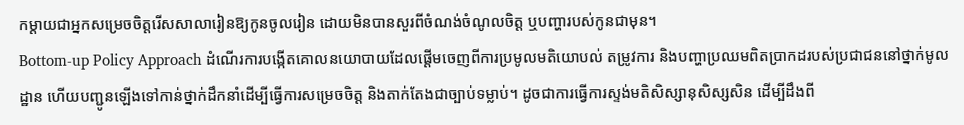កម្តាយជាអ្នកសម្រេចចិត្តរើសសាលារៀនឱ្យកូនចូលរៀន ដោយមិនបានសួរពីចំណង់ចំណូលចិត្ត ឬបញ្ហារបស់កូនជាមុន។
Bottom-up Policy Approach ដំណើរការបង្កើតគោលនយោបាយដែលផ្តើមចេញពីការប្រមូលមតិយោបល់ តម្រូវការ និងបញ្ហាប្រឈមពិតប្រាកដរបស់ប្រជាជននៅថ្នាក់មូលដ្ឋាន ហើយបញ្ជូនឡើងទៅកាន់ថ្នាក់ដឹកនាំដើម្បីធ្វើការសម្រេចចិត្ត និងតាក់តែងជាច្បាប់ទម្លាប់។ ដូចជាការធ្វើការស្ទង់មតិសិស្សានុសិស្សសិន ដើម្បីដឹងពី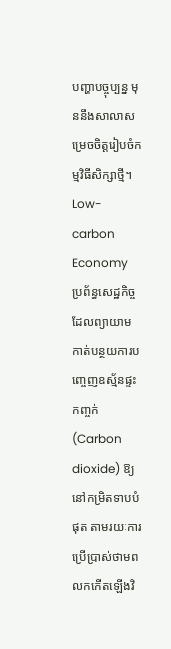បញ្ហាបច្ចុប្បន្ន មុននឹងសាលាសម្រេចចិត្តរៀបចំកម្មវិធីសិក្សាថ្មី។
Low-carbon Economy ប្រព័ន្ធសេដ្ឋកិច្ចដែលព្យាយាមកាត់បន្ថយការបញ្ចេញឧស្ម័នផ្ទះកញ្ចក់ (Carbon dioxide) ឱ្យនៅកម្រិតទាបបំផុត តាមរយៈការប្រើប្រាស់ថាមពលកកើតឡើងវិ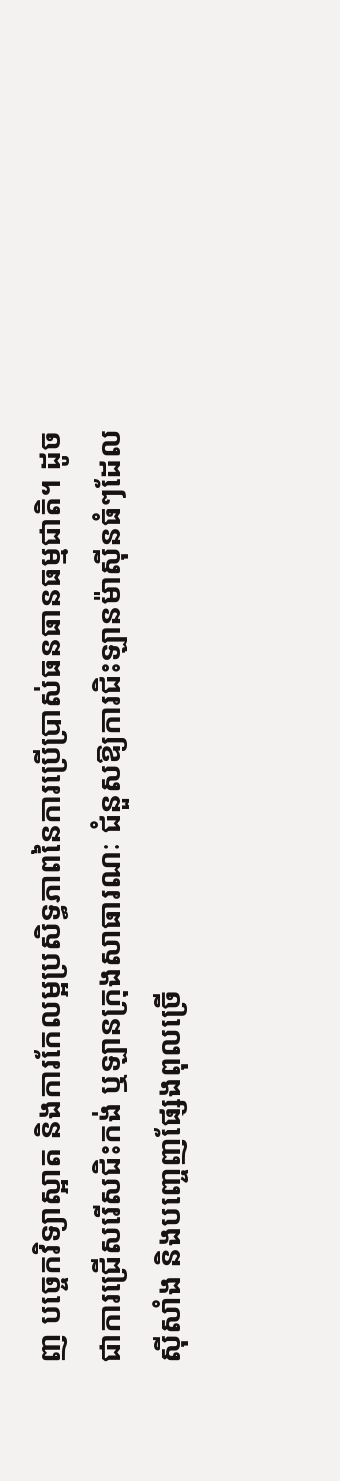ញ បច្ចេកវិទ្យាស្អាត និងការកែលម្អប្រសិទ្ធភាពនៃការប្រើប្រាស់ធនធានធម្មជាតិ។ ដូចជាការជ្រើសរើសជិះកង់ ឬឡានក្រុងសាធារណៈ ជំនួសឱ្យការជិះឡានម៉ាស៊ីនធំៗដែលស៊ីសាំង និងបញ្ចេញផ្សែងពុលច្រើ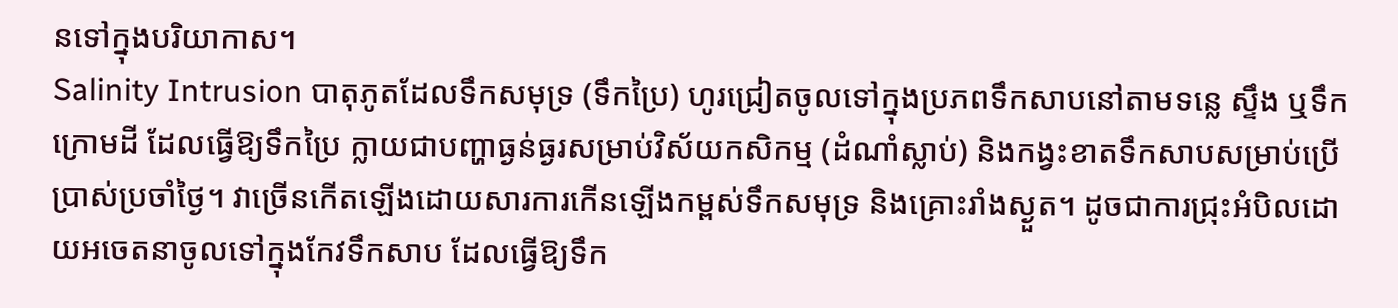នទៅក្នុងបរិយាកាស។
Salinity Intrusion បាតុភូតដែលទឹកសមុទ្រ (ទឹកប្រៃ) ហូរជ្រៀតចូលទៅក្នុងប្រភពទឹកសាបនៅតាមទន្លេ ស្ទឹង ឬទឹកក្រោមដី ដែលធ្វើឱ្យទឹកប្រៃ ក្លាយជាបញ្ហាធ្ងន់ធ្ងរសម្រាប់វិស័យកសិកម្ម (ដំណាំស្លាប់) និងកង្វះខាតទឹកសាបសម្រាប់ប្រើប្រាស់ប្រចាំថ្ងៃ។ វាច្រើនកើតឡើងដោយសារការកើនឡើងកម្ពស់ទឹកសមុទ្រ និងគ្រោះរាំងស្ងួត។ ដូចជាការជ្រុះអំបិលដោយអចេតនាចូលទៅក្នុងកែវទឹកសាប ដែលធ្វើឱ្យទឹក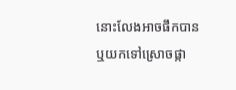នោះលែងអាចផឹកបាន ឬយកទៅស្រោចផ្កា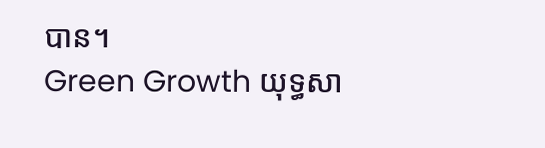បាន។
Green Growth យុទ្ធសា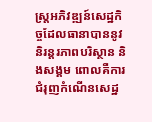ស្ត្រអភិវឌ្ឍន៍សេដ្ឋកិច្ចដែលធានាបាននូវនិរន្តរភាពបរិស្ថាន និងសង្គម ពោលគឺការជំរុញកំណើនសេដ្ឋ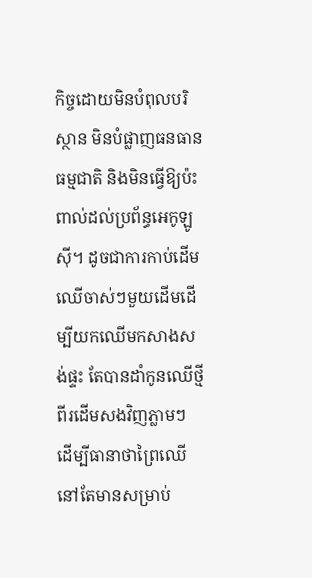កិច្ចដោយមិនបំពុលបរិស្ថាន មិនបំផ្លាញធនធានធម្មជាតិ និងមិនធ្វើឱ្យប៉ះពាល់ដល់ប្រព័ន្ធអេកូឡូស៊ី។ ដូចជាការកាប់ដើមឈើចាស់ៗមួយដើមដើម្បីយកឈើមកសាងសង់ផ្ទះ តែបានដាំកូនឈើថ្មីពីរដើមសងវិញភ្លាមៗ ដើម្បីធានាថាព្រៃឈើនៅតែមានសម្រាប់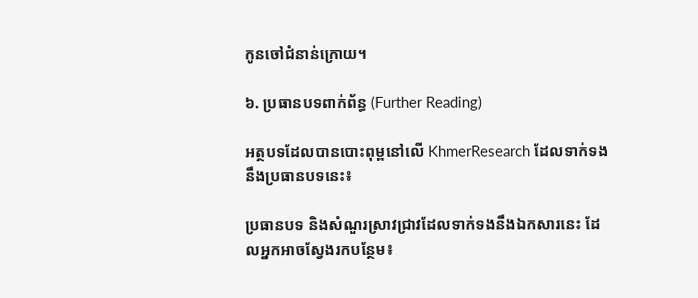កូនចៅជំនាន់ក្រោយ។

៦. ប្រធានបទពាក់ព័ន្ធ (Further Reading)

អត្ថបទដែលបានបោះពុម្ពនៅលើ KhmerResearch ដែលទាក់ទងនឹងប្រធានបទនេះ៖

ប្រធានបទ និងសំណួរស្រាវជ្រាវដែលទាក់ទងនឹងឯកសារនេះ ដែលអ្នកអាចស្វែងរកបន្ថែម៖